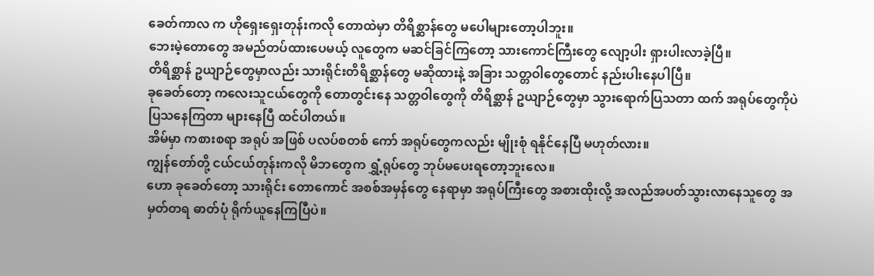ခေတ်ကာလ က ဟိုရှေးရှေးတုန်းကလို တောထဲမှာ တိရိစ္ဆာန်တွေ မပေါများတော့ပါဘူး။
ဘေးမဲ့တောတွေ အမည်တပ်ထားပေမယ့် လူတွေက မဆင်ခြင်ကြတော့ သားကောင်ကြီးတွေ လျော့ပါး ရှားပါးလာခဲ့ပြီ။
တိရိစ္ဆာန် ဥယျာဉ်တွေမှာလည်း သားရိုင်းတိရိစ္ဆာန်တွေ မဆိုထားနဲ့ အခြား သတ္တဝါတွေတောင် နည်းပါးနေပါပြီ။
ခုခေတ်တော့ ကလေးသူငယ်တွေကို တောတွင်းနေ သတ္တဝါတွေကို တိရိစ္ဆာန် ဥယျာဉ်တွေမှာ သွားရောက်ပြသတာ ထက် အရုပ်တွေကိုပဲ ပြသနေကြတာ များနေပြီ ထင်ပါတယ်။
အိမ်မှာ ကစားစရာ အရုပ် အဖြစ် ပလပ်စတစ် ကော် အရုပ်တွေကလည်း မျိုးစုံ ရနိုင်နေပြီ မဟုတ်လား။
ကျွန်တော်တို့ ငယ်ငယ်တုန်းကလို မိဘတွေက ရွှံ့ရုပ်တွေ ဘုပ်မပေးရတော့ဘူးလေ။
ဟော ခုခေတ်တော့ သားရိုင်း တောကောင် အစစ်အမှန်တွေ နေရာမှာ အရုပ်ကြီးတွေ အစားထိုးလို့ အလည်အပတ်သွားလာနေသူတွေ အမှတ်တရ ဓာတ်ပုံ ရိုက်ယူနေကြပြီပဲ။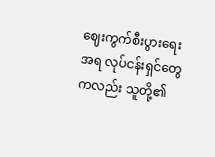ဈေးကွက်စီးပွားရေး အရ လုပ်ငန်းရှင်တွေကလည်း သူတို့၏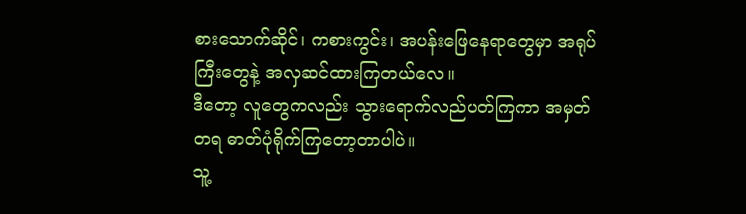စားသောက်ဆိုင်၊ ကစားကွင်း၊ အပန်းဖြေနေရာတွေမှာ အရုပ်ကြီးတွေနဲ့ အလှဆင်ထားကြတယ်လေ။
ဒီတော့ လူတွေကလည်း သွားရောက်လည်ပတ်ကြကာ အမှတ်တရ ဓာတ်ပုံရိုက်ကြတော့တာပါပဲ။
သူ့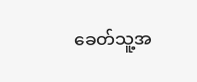ခေတ်သူ့အ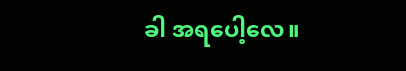ခါ အရပေါ့လေ။